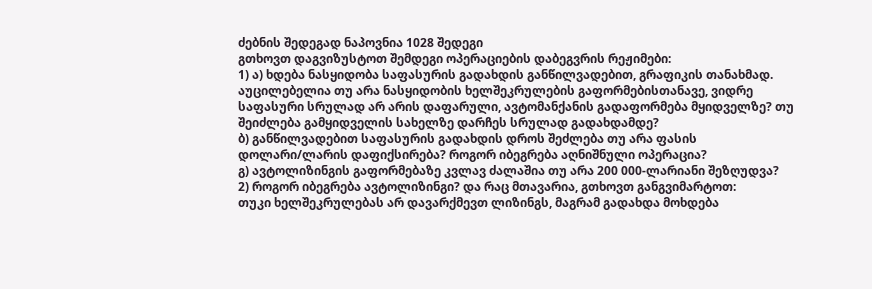ძებნის შედეგად ნაპოვნია 1028 შედეგი
გთხოვთ დაგვიზუსტოთ შემდეგი ოპერაციების დაბეგვრის რეჟიმები:
1) ა) ხდება ნასყიდობა საფასურის გადახდის განწილვადებით, გრაფიკის თანახმად. აუცილებელია თუ არა ნასყიდობის ხელშეკრულების გაფორმებისთანავე, ვიდრე საფასური სრულად არ არის დაფარული, ავტომანქანის გადაფორმება მყიდველზე? თუ შეიძლება გამყიდველის სახელზე დარჩეს სრულად გადახდამდე?
ბ) განწილვადებით საფასურის გადახდის დროს შეძლება თუ არა ფასის დოლარი/ლარის დაფიქსირება? როგორ იბეგრება აღნიშნული ოპერაცია?
გ) ავტოლიზინგის გაფორმებაზე კვლავ ძალაშია თუ არა 200 000-ლარიანი შეზღუდვა?
2) როგორ იბეგრება ავტოლიზინგი? და რაც მთავარია, გთხოვთ განგვიმარტოთ:
თუკი ხელშეკრულებას არ დავარქმევთ ლიზინგს, მაგრამ გადახდა მოხდება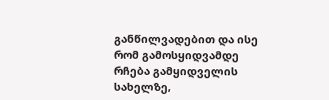განწილვადებით და ისე რომ გამოსყიდვამდე რჩება გამყიდველის სახელზე,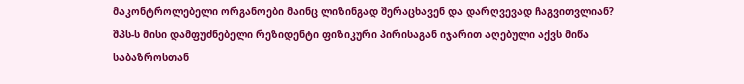მაკონტროლებელი ორგანოები მაინც ლიზინგად შერაცხავენ და დარღვევად ჩაგვითვლიან?
შპს-ს მისი დამფუძნებელი რეზიდენტი ფიზიკური პირისაგან იჯარით აღებული აქვს მიწა საბაზროსთან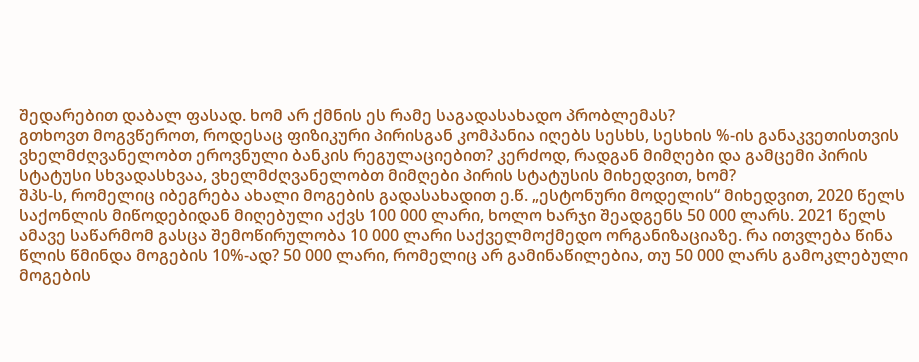შედარებით დაბალ ფასად. ხომ არ ქმნის ეს რამე საგადასახადო პრობლემას?
გთხოვთ მოგვწეროთ, როდესაც ფიზიკური პირისგან კომპანია იღებს სესხს, სესხის %-ის განაკვეთისთვის ვხელმძღვანელობთ ეროვნული ბანკის რეგულაციებით? კერძოდ, რადგან მიმღები და გამცემი პირის სტატუსი სხვადასხვაა, ვხელმძღვანელობთ მიმღები პირის სტატუსის მიხედვით, ხომ?
შპს-ს, რომელიც იბეგრება ახალი მოგების გადასახადით ე.წ. „ესტონური მოდელის“ მიხედვით, 2020 წელს საქონლის მიწოდებიდან მიღებული აქვს 100 000 ლარი, ხოლო ხარჯი შეადგენს 50 000 ლარს. 2021 წელს ამავე საწარმომ გასცა შემოწირულობა 10 000 ლარი საქველმოქმედო ორგანიზაციაზე. რა ითვლება წინა წლის წმინდა მოგების 10%-ად? 50 000 ლარი, რომელიც არ გამინაწილებია, თუ 50 000 ლარს გამოკლებული მოგების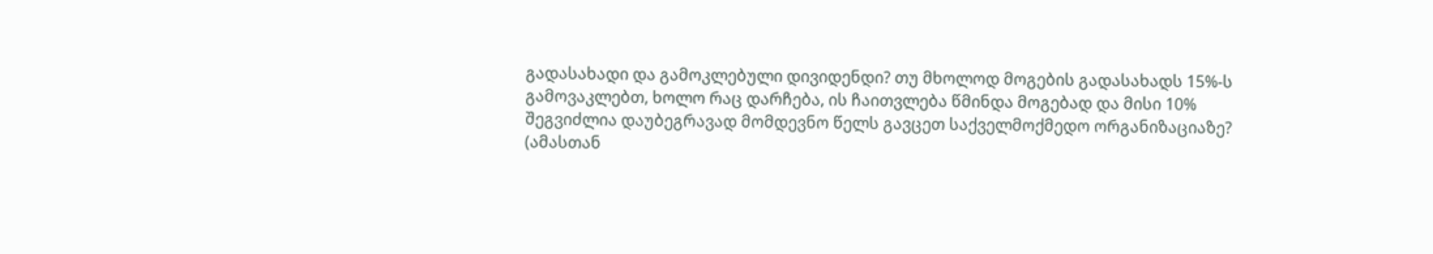გადასახადი და გამოკლებული დივიდენდი? თუ მხოლოდ მოგების გადასახადს 15%-ს გამოვაკლებთ, ხოლო რაც დარჩება, ის ჩაითვლება წმინდა მოგებად და მისი 10% შეგვიძლია დაუბეგრავად მომდევნო წელს გავცეთ საქველმოქმედო ორგანიზაციაზე?
(ამასთან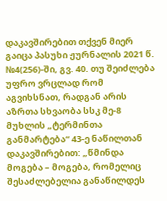დაკავშირებით თქვენ მიერ გაიცა პასუხი ჟურნალის 2021 წ. №4(256)-ში, გვ. 40. თუ შეიძლება უფრო ვრცლად რომ აგვიხსნათ, რადგან არის აზრთა სხვაობა სსკ მე-8 მუხლის „ტერმინთა განმარტება“ 43-ე ნაწილთან დაკავშირებით: „წმინდა მოგება – მოგება, რომელიც შესაძლებელია განაწილდეს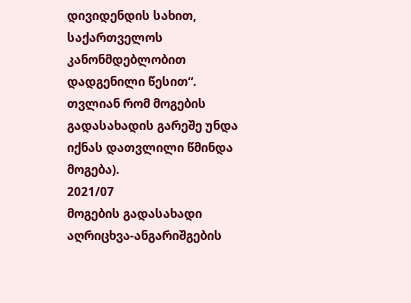დივიდენდის სახით, საქართველოს კანონმდებლობით დადგენილი წესით“. თვლიან რომ მოგების გადასახადის გარეშე უნდა იქნას დათვლილი წმინდა მოგება).
2021/07
მოგების გადასახადი
აღრიცხვა-ანგარიშგების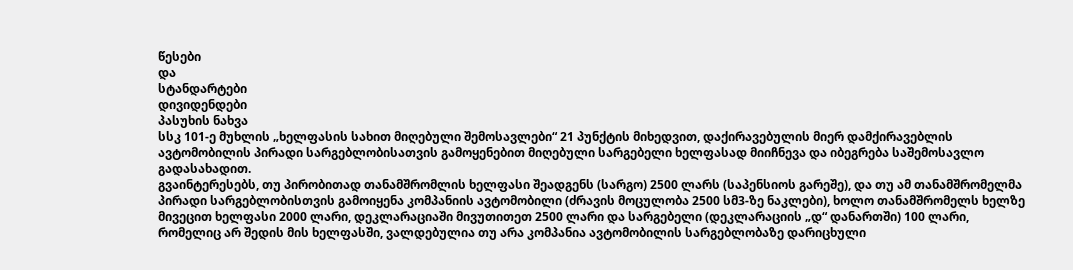წესები
და
სტანდარტები
დივიდენდები
პასუხის ნახვა
სსკ 101-ე მუხლის „ხელფასის სახით მიღებული შემოსავლები“ 21 პუნქტის მიხედვით, დაქირავებულის მიერ დამქირავებლის ავტომობილის პირადი სარგებლობისათვის გამოყენებით მიღებული სარგებელი ხელფასად მიიჩნევა და იბეგრება საშემოსავლო გადასახადით.
გვაინტერესებს, თუ პირობითად თანამშრომლის ხელფასი შეადგენს (სარგო) 2500 ლარს (საპენსიოს გარეშე), და თუ ამ თანამშრომელმა პირადი სარგებლობისთვის გამოიყენა კომპანიის ავტომობილი (ძრავის მოცულობა 2500 სმ3-ზე ნაკლები), ხოლო თანამშრომელს ხელზე მივეცით ხელფასი 2000 ლარი, დეკლარაციაში მივუთითეთ 2500 ლარი და სარგებელი (დეკლარაციის „დ“ დანართში) 100 ლარი, რომელიც არ შედის მის ხელფასში, ვალდებულია თუ არა კომპანია ავტომობილის სარგებლობაზე დარიცხული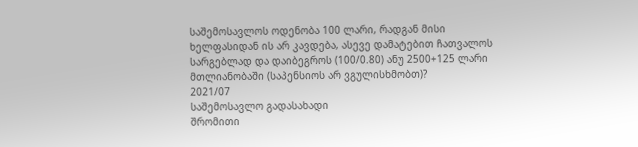საშემოსავლოს ოდენობა 100 ლარი, რადგან მისი ხელფასიდან ის არ კავდება, ასევე დამატებით ჩათვალოს სარგებლად და დაიბეგროს (100/0.80) ანუ 2500+125 ლარი მთლიანობაში (საპენსიოს არ ვგულისხმობთ)?
2021/07
საშემოსავლო გადასახადი
შრომითი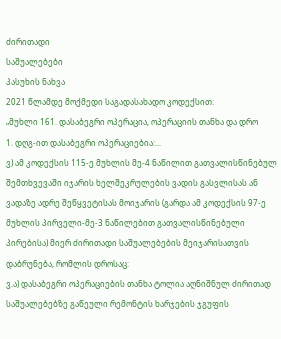ძირითადი
საშუალებები
პასუხის ნახვა
2021 წლამდე მოქმედი საგადასახადო კოდექსით:
„მუხლი 161. დასაბეგრი ოპერაცია, ოპერაციის თანხა და დრო
1. დღგ-ით დასაბეგრი ოპერაციებია:...
ვ) ამ კოდექსის 115-ე მუხლის მე-4 ნაწილით გათვალისწინებულ შემთხვევაში იჯარის ხელშეკრულების ვადის გასვლისას ან ვადაზე ადრე შეწყვეტისას მოიჯარის (გარდა ამ კოდექსის 97-ე მუხლის პირველი-მე-3 ნაწილებით გათვალისწინებული პირებისა) მიერ ძირითადი საშუალებების მეიჯარისათვის დაბრუნება, რომლის დროსაც:
ვ.ა) დასაბეგრი ოპერაციების თანხა ტოლია აღნიშნულ ძირითად საშუალებებზე გაწეული რემონტის ხარჯების ჯგუფის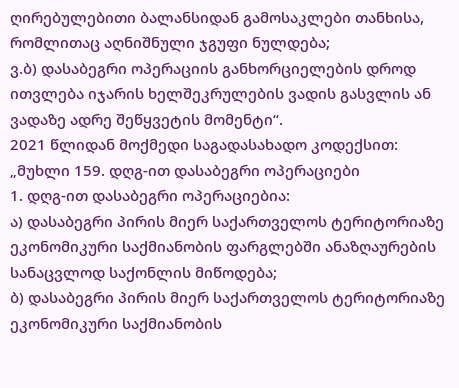ღირებულებითი ბალანსიდან გამოსაკლები თანხისა, რომლითაც აღნიშნული ჯგუფი ნულდება;
ვ.ბ) დასაბეგრი ოპერაციის განხორციელების დროდ ითვლება იჯარის ხელშეკრულების ვადის გასვლის ან ვადაზე ადრე შეწყვეტის მომენტი“.
2021 წლიდან მოქმედი საგადასახადო კოდექსით:
„მუხლი 159. დღგ-ით დასაბეგრი ოპერაციები
1. დღგ-ით დასაბეგრი ოპერაციებია:
ა) დასაბეგრი პირის მიერ საქართველოს ტერიტორიაზე ეკონომიკური საქმიანობის ფარგლებში ანაზღაურების სანაცვლოდ საქონლის მიწოდება;
ბ) დასაბეგრი პირის მიერ საქართველოს ტერიტორიაზე ეკონომიკური საქმიანობის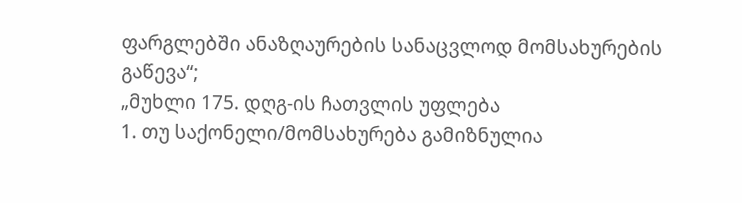ფარგლებში ანაზღაურების სანაცვლოდ მომსახურების გაწევა“;
„მუხლი 175. დღგ-ის ჩათვლის უფლება
1. თუ საქონელი/მომსახურება გამიზნულია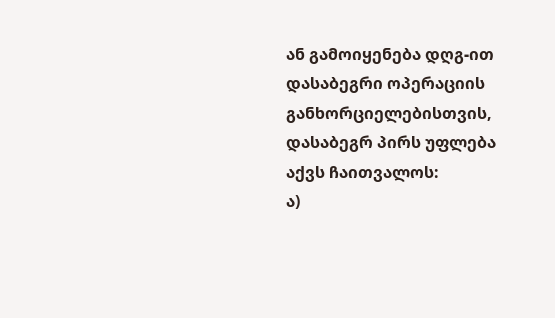ან გამოიყენება დღგ-ით დასაბეგრი ოპერაციის განხორციელებისთვის, დასაბეგრ პირს უფლება აქვს ჩაითვალოს:
ა)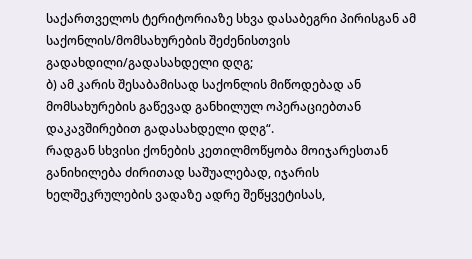საქართველოს ტერიტორიაზე სხვა დასაბეგრი პირისგან ამ საქონლის/მომსახურების შეძენისთვის გადახდილი/გადასახდელი დღგ;
ბ) ამ კარის შესაბამისად საქონლის მიწოდებად ან მომსახურების გაწევად განხილულ ოპერაციებთან დაკავშირებით გადასახდელი დღგ“.
რადგან სხვისი ქონების კეთილმოწყობა მოიჯარესთან განიხილება ძირითად საშუალებად, იჯარის ხელშეკრულების ვადაზე ადრე შეწყვეტისას,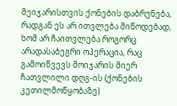მეიჯარისთვის ქონების დაბრუნება, რადგან ეს არ ითვლება მიწოდებად, ხომ არ ჩაითვლება როგორც არადასაბეგრი ოპერაცია, რაც გამოიწვევს მოიჯარის მიერ ჩათვლილი დღგ-ის (ქონების კეთილმოწყობაზე)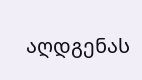აღდგენას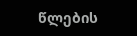წლების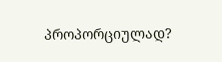პროპორციულად?